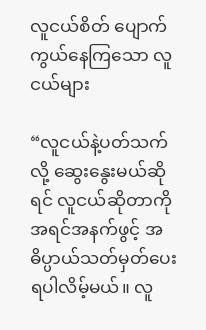လူငယ်စိတ် ပျောက်ကွယ်နေကြသော လူငယ်များ

“လူငယ်နဲ့ပတ်သက်လို့ ဆွေးနွေးမယ်ဆိုရင် လူငယ်ဆိုတာကို အရင်အနက်ဖွင့် အဓိပ္ပာယ်သတ်မှတ်ပေးရပါလိမ့်မယ်။ လူ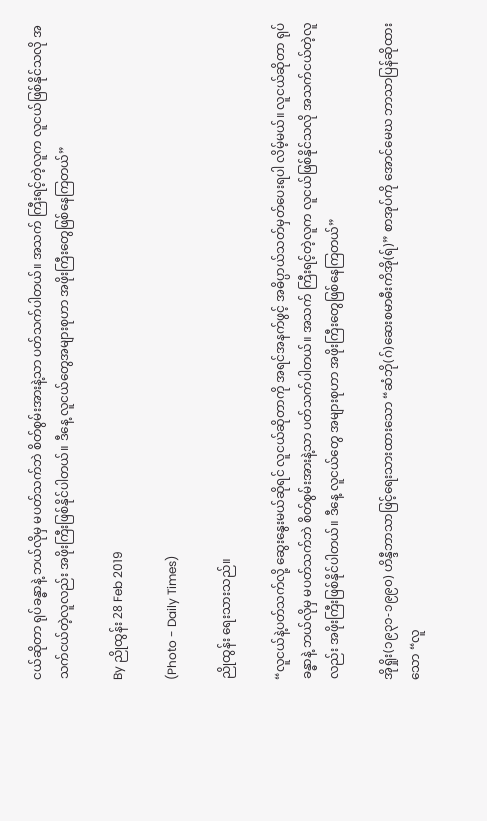ငယ်ဆိုတာ ရုပ်ခန္ဓာနဲ့ ဘယ်လိုမှ မပတ်သက်ဘဲ စိတ်စွမ်းအားနဲ့သာ ပတ်သက်ပါတယ်။ အသက် ကြီးရင့်တဲ့လူက လူငယ်ဖြစ်နိုင်သလို အသက်ငယ်တဲ့လူလည်း အဖိုးကြီးဖြစ်နိုင်ပါတယ်။ ဒီနေ့ လူငယ်တွေအများစုဟာ အဖိုးကြီးတွေဖြစ်နေကြတယ်”

By ညိုထွန်း 28 Feb 2019

(Photo - Daily Times)

ညိုထွန်း ရေးသားသည်။

“လူငယ်နဲ့ပတ်သက်လို့ ဆွေးနွေးမယ်ဆိုရင် လူငယ်ဆိုတာကို အရင်အနက်ဖွင့် အဓိပ္ပာယ်သတ်မှတ်ပေးရပါ လိမ့်မယ်။ လူငယ်ဆိုတာ ရုပ်ခန္ဓာနဲ့ ဘယ်လိုမှ မပတ်သက်ဘဲ စိတ်စွမ်းအားနဲ့သာ ပတ်သက်ပါတယ်။ အသက် ကြီးရင့်တဲ့လူက လူငယ်ဖြစ်နိုင်သလို အသက်ငယ်တဲ့လူလည်း အဖိုးကြီးဖြစ်နိုင်ပါတယ်။ ဒီနေ့ လူငယ်တွေ အများစုဟာ အဖိုးကြီးတွေဖြစ်နေကြတယ်”

အိုရှိုး(၁၉၃၁-၁၉၉၀) ဟိန္ဒီဘာသာဖြင့်ရေးသားထားသော “ဆံဘို(ဂ်)ဆေးစမာဓီးကိအို(ရ်)” စာအုပ်ကို အောင်မေဃ ဘာသာပြန်ဆိုထားသော “လူ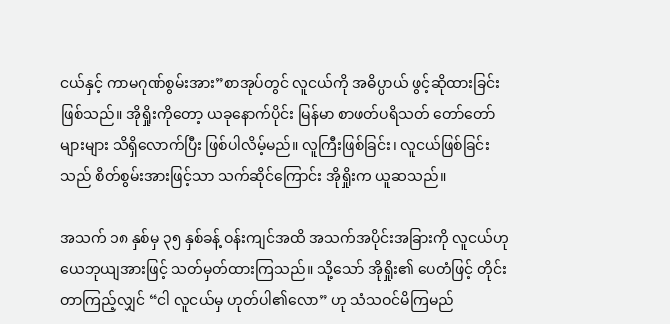ငယ်နှင့် ကာမဂုဏ်စွမ်းအား”စာအုပ်တွင် လူငယ်ကို အဓိပ္ပာယ် ဖွင့်ဆိုထားခြင်းဖြစ်သည်။ အိုရှိုးကိုတော့ ယခုနောက်ပိုင်း မြန်မာ စာဖတ်ပရိသတ် တော်တော်များများ သိရှိလောက်ပြီး ဖြစ်ပါလိမ့်မည်။ လူကြီးဖြစ်ခြင်း၊ လူငယ်ဖြစ်ခြင်းသည် စိတ်စွမ်းအားဖြင့်သာ သက်ဆိုင်ကြောင်း အိုရှိုးက ယူဆသည်။

အသက် ၁၈ နှစ်မှ ၃၅ နှစ်ခန့် ဝန်းကျင်အထိ အသက်အပိုင်းအခြားကို လူငယ်ဟု ယေဘုယျအားဖြင့် သတ်မှတ်ထားကြသည်။ သို့သော် အိုရှိုး၏ ပေတံဖြင့် တိုင်းတာကြည့်လျှင် “ငါ လူငယ်မှ ဟုတ်ပါ၏လော” ဟု သံသဝင်မိကြမည်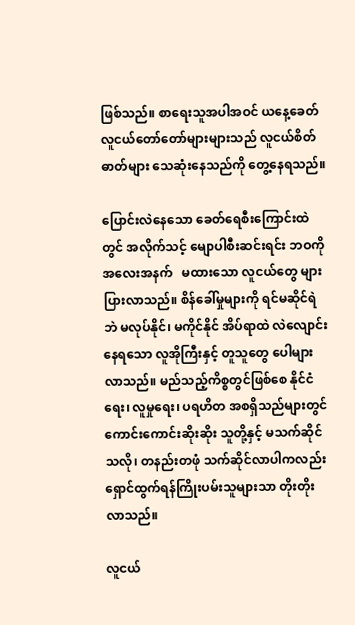ဖြစ်သည်။ စာရေးသူအပါအဝင် ယနေ့ခေတ် လူငယ်တော်တော်များများသည် လူငယ်စိတ်ဓာတ်များ သေဆုံးနေသည်ကို တွေ့နေရသည်။

ပြောင်းလဲနေသော ခေတ်ရေစီးကြောင်းထဲတွင် အလိုက်သင့် မျောပါစီးဆင်းရင်း ဘဝကို အလေးအနက်   မထားသော လူငယ်တွေ များပြားလာသည်။ စိန်ခေါ်မှုများကို ရင်မဆိုင်ရဲဘဲ မလုပ်နိုင်၊ မကိုင်နိုင် အိပ်ရာထဲ လဲလျောင်းနေရသော လူအိုကြီးနှင့် တူသူတွေ ပေါများလာသည်။ မည်သည့်ကိစ္စတွင်ဖြစ်စေ နိုင်ငံရေး၊ လူမှုရေး၊ ပရဟိတ အစရှိသည်များတွင် ကောင်းကောင်းဆိုးဆိုး သူတို့နှင့် မသက်ဆိုင်သလို၊ တနည်းတဖုံ သက်ဆိုင်လာပါကလည်း ရှောင်ထွက်ရန်ကြိုးပမ်းသူများသာ တိုးတိုးလာသည်။

လူငယ်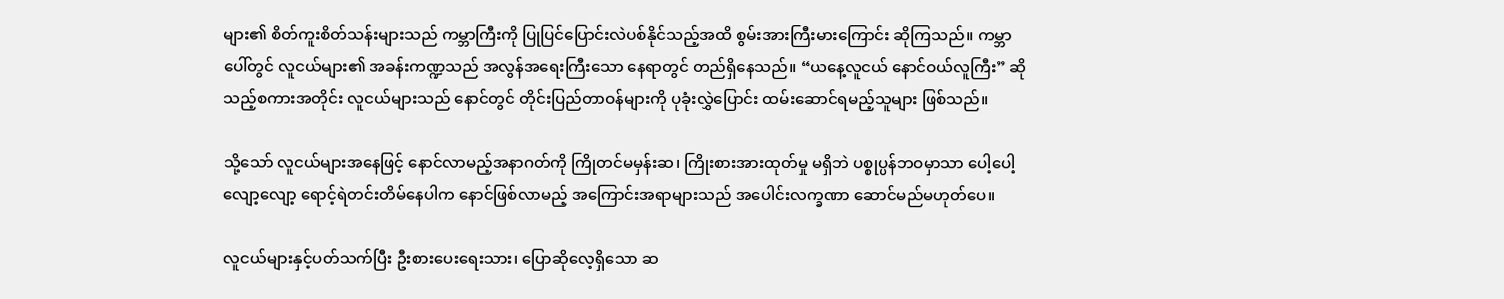များ၏ စိတ်ကူးစိတ်သန်းများသည် ကမ္ဘာကြီးကို ပြုပြင်ပြောင်းလဲပစ်နိုင်သည့်အထိ စွမ်းအားကြီးမားကြောင်း ဆိုကြသည်။ ကမ္ဘာပေါ်တွင် လူငယ်များ၏ အခန်းကဏ္ဍသည် အလွန်အရေးကြီးသော နေရာတွင် တည်ရှိနေသည်။ “ယနေ့လူငယ် နောင်ဝယ်လူကြီး” ဆိုသည့်စကားအတိုင်း လူငယ်များသည် နောင်တွင် တိုင်းပြည်တာဝန်များကို ပုခုံးလွှဲပြောင်း ထမ်းဆောင်ရမည့်သူများ ဖြစ်သည်။

သို့သော် လူငယ်များအနေဖြင့် နောင်လာမည့်အနာဂတ်ကို ကြိုတင်မမှန်းဆ၊ ကြိုးစားအားထုတ်မှု မရှိဘဲ ပစ္စုပ္ပန်ဘဝမှာသာ ပေါ့ပေါ့လျော့လျော့ ရောင့်ရဲတင်းတိမ်နေပါက နောင်ဖြစ်လာမည့် အကြောင်းအရာများသည် အပေါင်းလက္ခဏာ ဆောင်မည်မဟုတ်ပေ။

လူငယ်များနှင့်ပတ်သက်ပြီး ဦးစားပေးရေးသား၊ ပြောဆိုလေ့ရှိသော ဆ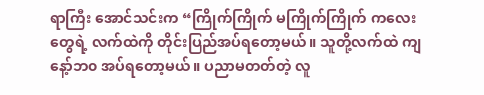ရာကြီး အောင်သင်းက “ကြိုက်ကြိုက် မကြိုက်ကြိုက် ကလေးတွေရဲ့ လက်ထဲကို တိုင်းပြည်အပ်ရတော့မယ်။ သူတို့လက်ထဲ ကျနေ့ာ်ဘ၀ အပ်ရတော့မယ်။ ပညာမတတ်တဲ့ လူ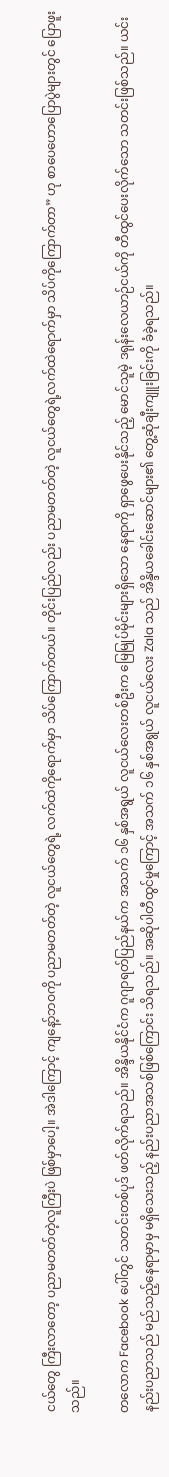ငယ်တွေ ကြီးလာတော့ ပညာမတတ်တဲ့လူကြီးပဲ ဖြစ်မှာပေါ့။ အဲဒါကြောင့် ကျနေ့ာ်ဘဝကို ပညာမတတ်တဲ့ လူငယ်တွေရဲ့ လက်ထဲကိုရောက်မှာ သိပ်ကြောက်တယ်။ တိုင်းပြည်လည်း ပညာမတတ်တဲ့ လူငယ်တွေရဲ့လက်ထဲရောက်မှာ သိပ်ကိုကြောက်တာ” ဟု စာပေဟောပြောပွဲများတွင် ပြောဖူးသည်။

တလောက Facebook ပေါ်တွင် သတင်းတစ်ပုဒ် ဖတ်လိုက်ရသည်။ အိန္ဒိယနိုင်ငံက ဂူဂျာရတ်ပြည်နယ်က အသက် ၁၆ နှစ်အရွယ် လူငယ်လေးတစ်ဦးက မြေမြုပ်မိုင်းများရှိသော နေရာကို ရှာဖွေပေးနိုင်သည့် မောင်သူမဲ့ ဒရုန်းလေယာဉ်ငယ်ကို တီထွင်ပေးလိုက်သော သတင်းဖြစ်သည်။ ယင်းနည်းပညာသည် မည်သည့်နေရာမှာမှ မရှိသေးသည့် နည်းပညာအသစ်ဖြစ်ကြောင်း သိရသည်။ အဆိုပါတီထွင်မှုကြောင့် အသက် ၁၆ နှစ်အရွယ် လူငယ်လေး Zala သည် အိန္ဒိယခေါင်းဆောင်များ၏ တွေ့ဆုံချီးကျူးခြင်းကို ခံခဲ့ရသည်။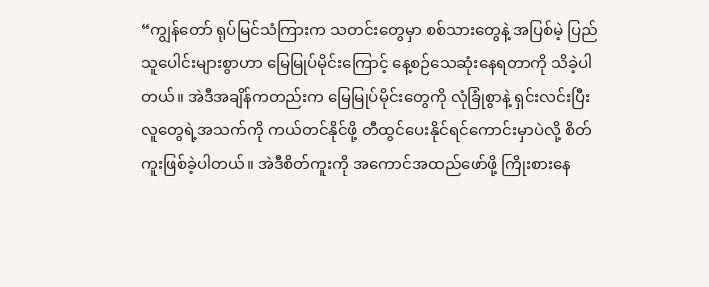“ကျွန်တော် ရုပ်မြင်သံကြားက သတင်းတွေမှာ စစ်သားတွေနဲ့ အပြစ်မဲ့ ပြည်သူပေါင်းများစွာဟာ မြေမြုပ်မိုင်းကြောင့် နေ့စဉ်သေဆုံးနေရတာကို သိခဲ့ပါတယ်။ အဲဒီအချိန်ကတည်းက မြေမြုပ်မိုင်းတွေကို လုံခြုံစွာနဲ့ ရှင်းလင်းပြီး လူတွေရဲ့အသက်ကို ကယ်တင်နိုင်ဖို့ တီထွင်ပေးနိုင်ရင်ကောင်းမှာပဲလို့ စိတ်ကူးဖြစ်ခဲ့ပါတယ်။ အဲဒီစိတ်ကူးကို အကောင်အထည်ဖော်ဖို့ ကြိုးစားနေ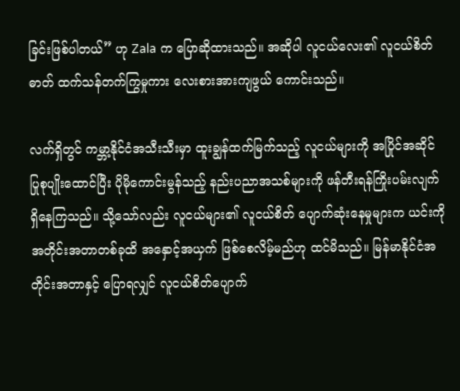ခြင်းဖြစ်ပါတယ်” ဟု Zala က ပြောဆိုထားသည်။ အဆိုပါ လူငယ်လေး၏ လူငယ်စိတ်ဓာတ် ထက်သန်တက်ကြွမှုကား လေးစားအားကျဖွယ် ကောင်းသည်။

လက်ရှိတွင် ကမ္ဘာ့နိုင်ငံအသီးသီးမှာ ထူးချွန်ထက်မြက်သည့် လူငယ်များကို အပြိုင်အဆိုင် ပြုစုပျိုးထောင်ပြီး ပိုမိုကောင်းမွန်သည့် နည်းပညာအသစ်များကို ဖန်တီးရန်ကြိုးပမ်းလျက် ရှိနေကြသည်။ သို့သော်လည်း လူငယ်များ၏ လူငယ်စိတ် ပျောက်ဆုံးနေမှုများက ယင်းကို အတိုင်းအတာတစ်ခုထိ အနှောင့်အယှက် ဖြစ်စေလိမ့်မည်ဟု ထင်မိသည်။ မြန်မာနိုင်ငံအတိုင်းအတာနှင့် ပြောရလျှင် လူငယ်စိတ်ပျောက်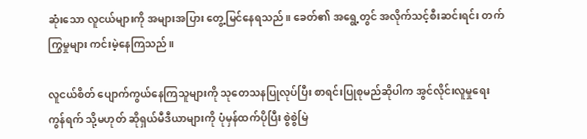ဆုံးသော လူငယ်များကို အများအပြား တွေ့မြင်နေရသည်။ ခေတ်၏ အရွေ့တွင် အလိုက်သင့်စီးဆင်းရင်း တက်ကြွမှုများ ကင်းမဲ့နေကြသည်။

လူငယ်စိတ် ပျောက်ကွယ်နေကြသူများကို သုတေသနပြုလုပ်ပြီး စာရင်းပြုစုမည်ဆိုပါက အွင်လိုင်းလူမှုရေးကွန်ရက် သို့မဟုတ် ဆိုရှယ်မီဒီယာများကို ပုံမှန်ထက်ပိုပြီး စွဲစွဲမြဲ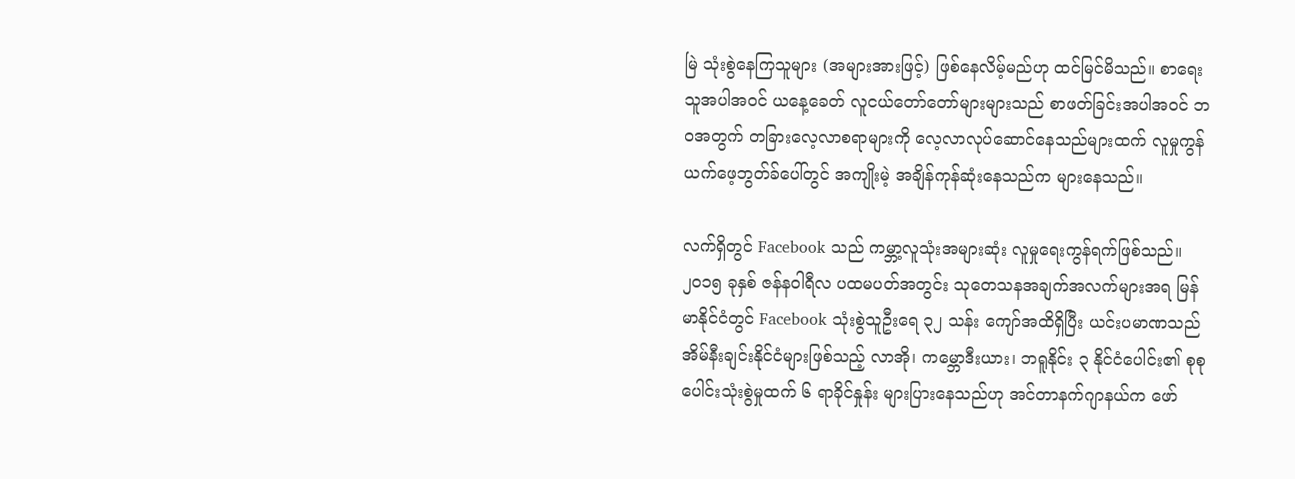မြဲ သုံးစွဲနေကြသူများ (အများအားဖြင့်) ဖြစ်နေလိမ့်မည်ဟု ထင်မြင်မိသည်။ စာရေးသူအပါအဝင် ယနေ့ခေတ် လူငယ်တော်တော်များများသည် စာဖတ်ခြင်းအပါအဝင် ဘဝအတွက် တခြားလေ့လာစရာများကို လေ့လာလုပ်ဆောင်နေသည်များထက် လူမှုကွန်ယက်ဖေ့ဘွတ်ခ်ပေါ်တွင် အကျိုးမဲ့ အချိန်ကုန်ဆုံးနေသည်က များနေသည်။

လက်ရှိတွင် Facebook သည် ကမ္ဘာ့လူသုံးအများဆုံး လူမှုရေးကွန်ရက်ဖြစ်သည်။ ၂၀၁၅ ခုနှစ် ဇန်နဝါရီလ ပထမပတ်အတွင်း သုတေသနအချက်အလက်များအရ မြန်မာနိုင်ငံတွင် Facebook သုံးစွဲသူဦးရေ ၃၂ သန်း ကျော်အထိရှိပြီး ယင်းပမာဏသည် အိမ်နီးချင်းနိုင်ငံများဖြစ်သည့် လာအို၊ ကမ္ဘောဒီးယား၊ ဘရူနိုင်း ၃ နိုင်ငံပေါင်း၏ စုစုပေါင်းသုံးစွဲမှုထက် ၆ ရာခိုင်နှုန်း များပြားနေသည်ဟု အင်တာနက်ဂျာနယ်က ဖော်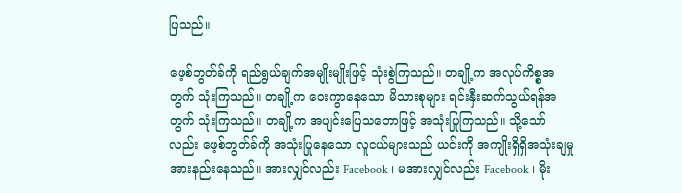ပြသည်။

ဖေ့စ်ဘွတ်ခ်ကို ရည်ရွယ်ချက်အမျိုးမျိုးဖြင့် သုံးစွဲကြသည်။ တချို့က အလုပ်ကိစ္စအတွက် သုံးကြသည်။ တချို့က ဝေးကွာနေသော မိသားစုများ ရင်းနှီးဆက်သွယ်ရန်အတွက် သုံးကြသည်။ တချို့က အပျင်းပြေသဘောဖြင့် အသုံးပြုကြသည်။ သို့သော်လည်း ဖေ့စ်ဘွတ်ခ်ကို အသုံးပြုနေသော လူငယ်များသည် ယင်းကို အကျိုးရှိရှိအသုံးချမှု အားနည်းနေသည်။ အားလျှင်လည်း Facebook ၊ မအားလျှင်လည်း Facebook ၊ မိုး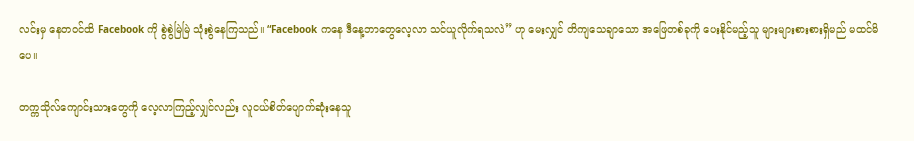လင်းမှ နေတဝင်ထိ Facebook ကို စွဲစွဲမြဲမြဲ သုံးစွဲနေကြသည်။ “Facebook ကနေ ဒီနေ့ဘာတွေလေ့လာ သင်ယူလိုက်ရသလဲ” ဟု မေးလျှင် တိကျသေချာသော အဖြေတစ်ခုကို ပေးနိုင်မည့်သူ များများစားစားရှိမည် မထင်မိပေ။

တက္ကသိုလ်ကျောင်းသားတွေကို လေ့လာကြည့်လျှင်လည်း လူငယ်စိတ်ပျောက်ဆုံးနေသူ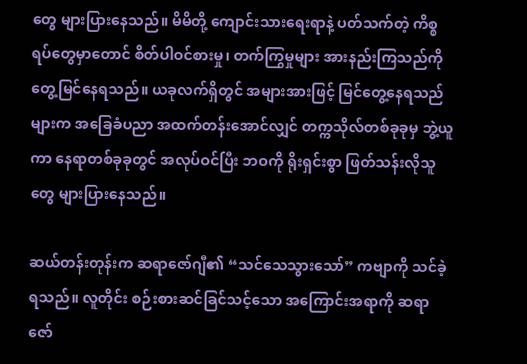တွေ များပြားနေသည်။ မိမိတို့ ကျောင်းသားရေးရာနဲ့ ပတ်သက်တဲ့ ကိစ္စရပ်တွေမှာတောင် စိတ်ပါဝင်စားမှု၊ တက်ကြွမှုများ အားနည်းကြသည်ကို တွေ့မြင်နေရသည်။ ယခုလက်ရှိတွင် အများအားဖြင့် မြင်တွေ့နေရသည်များက အခြေခံပညာ အထက်တန်းအောင်လျှင် တက္ကသိုလ်တစ်ခုခုမှ ဘွဲ့ယူကာ နေရာတစ်ခုခုတွင် အလုပ်ဝင်ပြီး ဘဝကို ရိုးရှင်းစွာ ဖြတ်သန်းလိုသူတွေ များပြားနေသည်။

ဆယ်တန်းတုန်းက ဆရာဇော်ဂျီ၏ “သင်သေသွားသော်” ကဗျာကို သင်ခဲ့ရသည်။ လူတိုင်း စဉ်းစားဆင်ခြင်သင့်သော အကြောင်းအရာကို ဆရာဇော်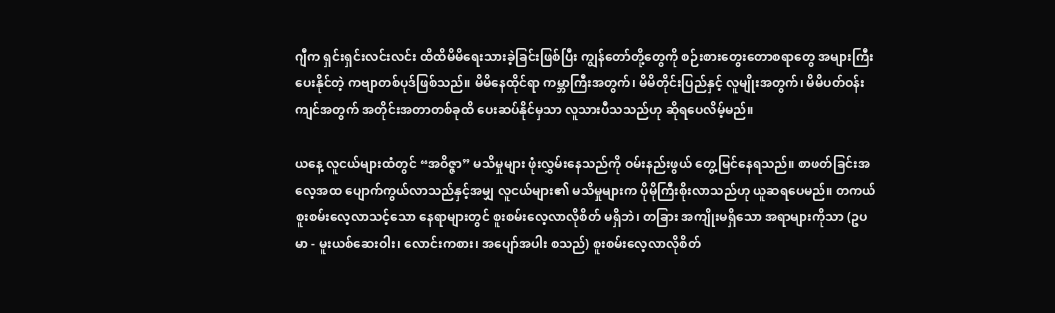ဂျီက ရှင်းရှင်းလင်းလင်း ထိထိမိမိရေးသားခဲ့ခြင်းဖြစ်ပြီး ကျွန်တော်တို့တွေကို စဉ်းစားတွေးတောစရာတွေ အများကြီးပေးနိုင်တဲ့ ကဗျာတစ်ပုဒ်ဖြစ်သည်။ မိမိနေထိုင်ရာ ကမ္ဘာကြီးအတွက်၊ မိမိတိုင်းပြည်နှင့် လူမျိုးအတွက်၊ မိမိပတ်ဝန်းကျင်အတွက် အတိုင်းအတာတစ်ခုထိ ပေးဆပ်နိုင်မှသာ လူသားပီသသည်ဟု ဆိုရပေလိမ့်မည်။

ယနေ့ လူငယ်များထံတွင် “အဝိဇ္ဇာ” မသိမှုများ ဖုံးလွှမ်းနေသည်ကို ဝမ်းနည်းဖွယ် တွေ့မြင်နေရသည်။ စာဖတ်ခြင်းအလေ့အထ ပျောက်ကွယ်လာသည်နှင့်အမျှ လူငယ်များ၏ မသိမှုများက ပိုမိုကြီးစိုးလာသည်ဟု ယူဆရပေမည်။ တကယ် စူးစမ်းလေ့လာသင့်သော နေရာများတွင် စူးစမ်းလေ့လာလိုစိတ် မရှိဘဲ၊ တခြား အကျိုးမရှိသော အရာများကိုသာ (ဥပမာ - မူးယစ်ဆေးဝါး၊ လောင်းကစား၊ အပျော်အပါး စသည်) စူးစမ်းလေ့လာလိုစိတ်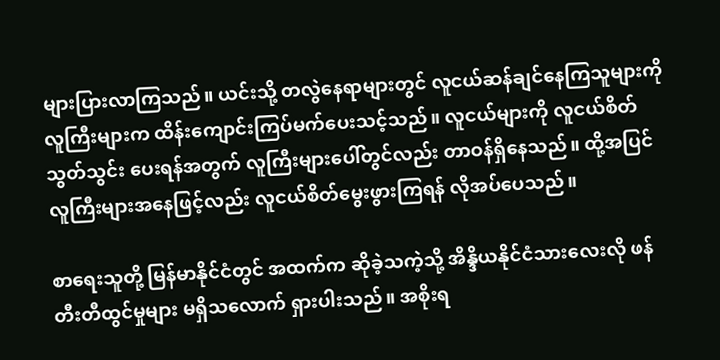များပြားလာကြသည်။ ယင်းသို့ တလွဲနေရာများတွင် လူငယ်ဆန်ချင်နေကြသူများကို လူကြီးများက ထိန်းကျောင်းကြပ်မက်ပေးသင့်သည်။ လူငယ်များကို လူငယ်စိတ်သွတ်သွင်း ပေးရန်အတွက် လူကြီးများပေါ်တွင်လည်း တာဝန်ရှိနေသည်။ ထို့အပြင် လူကြီးများအနေဖြင့်လည်း လူငယ်စိတ်မွေးဖွားကြရန် လိုအပ်ပေသည်။

စာရေးသူတို့ မြန်မာနိုင်ငံတွင် အထက်က ဆိုခဲ့သကဲ့သို့ အိန္ဒိယနိုင်ငံသားလေးလို ဖန်တီးတီထွင်မှုများ မရှိသလောက် ရှားပါးသည်။ အစိုးရ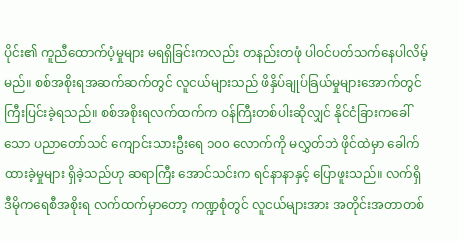ပိုင်း၏ ကူညီထောက်ပံ့မှုများ မရရှိခြင်းကလည်း တနည်းတဖုံ ပါဝင်ပတ်သက်နေပါလိမ့်မည်။ စစ်အစိုးရအဆက်ဆက်တွင် လူငယ်များသည် ဖိနှိပ်ချုပ်ခြယ်မှုများအောက်တွင် ကြီးပြင်းခဲ့ရသည်။ စစ်အစိုးရလက်ထက်က ဝန်ကြီးတစ်ပါးဆိုလျှင် နိုင်ငံခြားကခေါ်သော ပညာတော်သင် ကျောင်းသားဦးရေ ၁၀၀ လောက်ကို မလွှတ်ဘဲ ဖိုင်ထဲမှာ ခေါက်ထားခဲ့မှုများ ရှိခဲ့သည်ဟု ဆရာကြီး အောင်သင်းက ရင်နာနာနှင့် ပြောဖူးသည်။ လက်ရှိ ဒီမိုကရေစီအစိုးရ လက်ထက်မှာတော့ ကဏ္ဍစုံတွင် လူငယ်များအား အတိုင်းအတာတစ်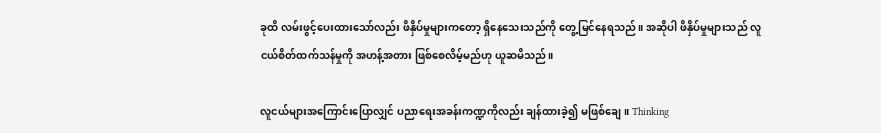ခုထိ လမ်းဖွင့်ပေးထားသော်လည်း ဖိနှိပ်မှုများကတော့ ရှိနေသေးသည်ကို တွေ့မြင်နေရသည်။ အဆိုပါ ဖိနှိပ်မှုများသည် လူငယ်စိတ်ထက်သန်မှုကို အဟန့်အတား ဖြစ်စေလိမ့်မည်ဟု ယူဆမိသည်။

လူငယ်များအကြောင်းပြောလျှင် ပညာရေးအခန်းကဏ္ဍကိုလည်း ချန်ထားခဲ့၍ မဖြစ်ချေ။ Thinking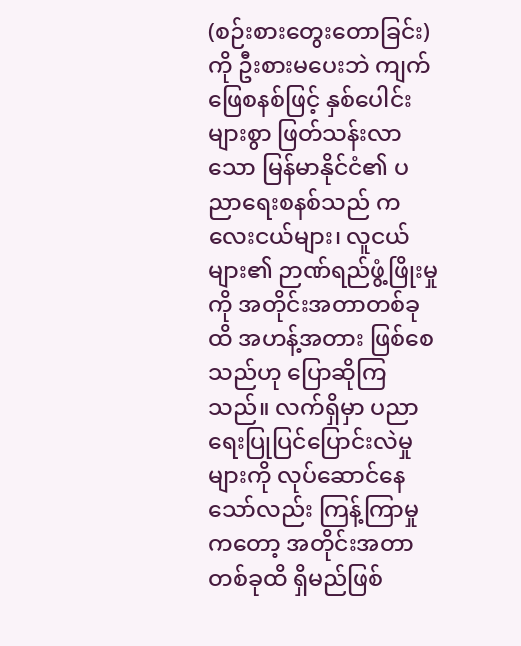(စဉ်းစားတွေးတောခြင်း) ကို ဦးစားမပေးဘဲ ကျက်ဖြေစနစ်ဖြင့် နှစ်ပေါင်းများစွာ ဖြတ်သန်းလာသော မြန်မာနိုင်ငံ၏ ပညာရေးစနစ်သည် ကလေးငယ်များ၊ လူငယ်များ၏ ဉာဏ်ရည်ဖွံ့ဖြိုးမှုကို အတိုင်းအတာတစ်ခုထိ အဟန့်အတား ဖြစ်စေသည်ဟု ပြောဆိုကြသည်။ လက်ရှိမှာ ပညာရေးပြုပြင်ပြောင်းလဲမှုများကို လုပ်ဆောင်နေသော်လည်း ကြန့်ကြာမှုကတော့ အတိုင်းအတာတစ်ခုထိ ရှိမည်ဖြစ်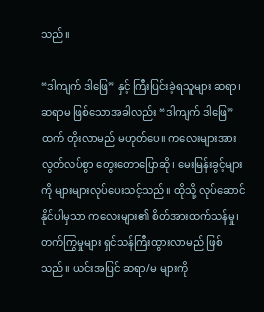သည်။

“ဒါကျက် ဒါဖြေ” နှင့် ကြီးပြင်းခဲ့ရသူများ ဆရာ၊ ဆရာမ ဖြစ်သောအခါလည်း “ဒါကျက် ဒါဖြေ” ထက် တိုးလာမည် မဟုတ်ပေ။ ကလေးများအား လွတ်လပ်စွာ တွေးတောပြောဆို၊ မေးမြန်းခွင့်များကို များများလုပ်ပေးသင့်သည်။ ထိုသို့ လုပ်ဆောင်နိုင်ပါမှသာ ကလေးများ၏ စိတ်အားထက်သန်မှု၊ တက်ကြွမှုများ ရှင်သန်ကြီးထွားလာမည် ဖြစ်သည်။ ယင်းအပြင် ဆရာ/မ များကို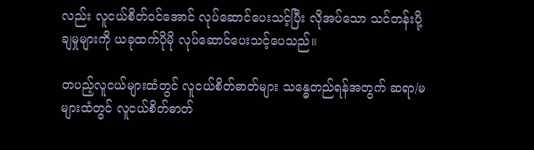လည်း လူငယ်စိတ်ဝင်အောင် လုပ်ဆောင်ပေးသင့်ပြီး လိုအပ်သော သင်တန်းပို့ချမှုများကို ယခုထက်ပိုမို လုပ်ဆောင်ပေးသင့်ပေသည်။

တပည့်လူငယ်များထံတွင် လူငယ်စိတ်ဓာတ်များ သန္ဓေတည်ရန်အတွက် ဆရာ/မများထံတွင် လူငယ်စိတ်ဓာတ်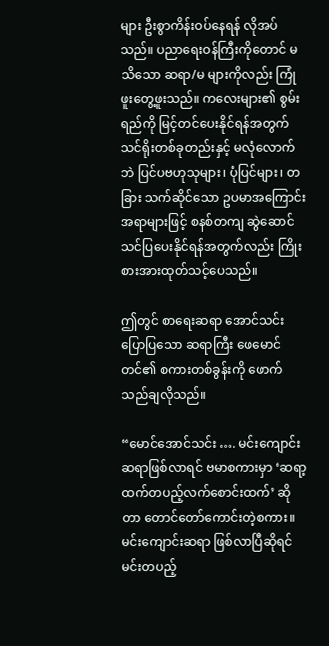များ ဦးစွာကိန်းဝပ်နေရန် လိုအပ်သည်။ ပညာရေးဝန်ကြီးကိုတောင် မသိသော ဆရာ/မ များကိုလည်း ကြုံဖူးတွေ့ဖူးသည်။ ကလေးများ၏ စွမ်းရည်ကို မြင့်တင်ပေးနိုင်ရန်အတွက် သင်ရိုးတစ်ခုတည်းနှင့် မလုံလောက်ဘဲ ပြင်ပဗဟုသုများ၊ ပုံပြင်များ၊ တခြား သက်ဆိုင်သော ဥပမာအကြောင်းအရာများဖြင့် စနစ်တကျ ဆွဲဆောင် သင်ပြပေးနိုင်ရန်အတွက်လည်း ကြိုးစားအားထုတ်သင့်ပေသည်။

ဤတွင် စာရေးဆရာ အောင်သင်း ပြောပြသော ဆရာကြီး ဖေမောင်တင်၏ စကားတစ်ခွန်းကို ဖောက်သည်ချလိုသည်။

“မောင်အောင်သင်း …. မင်းကျောင်းဆရာဖြစ်လာရင် ဗမာစကားမှာ ‘ဆရာ့ထက်တပည့်လက်စောင်းထက်’ ဆိုတာ တောင်တော်ကောင်းတဲ့စကား။ မင်းကျောင်းဆရာ ဖြစ်လာပြီဆိုရင် မင်းတပည့်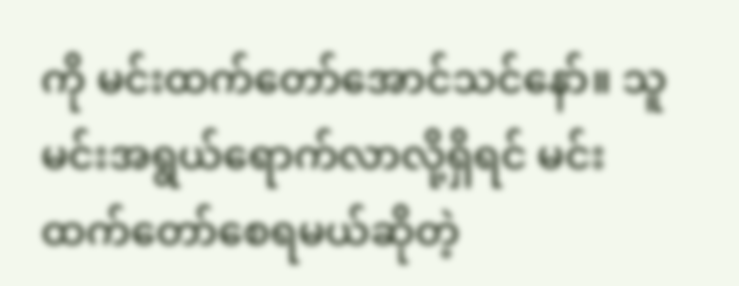ကို မင်းထက်တော်အောင်သင်နော်။ သူ မင်းအရွယ်ရောက်လာလို့ရှိရင် မင်းထက်တော်စေရမယ်ဆိုတဲ့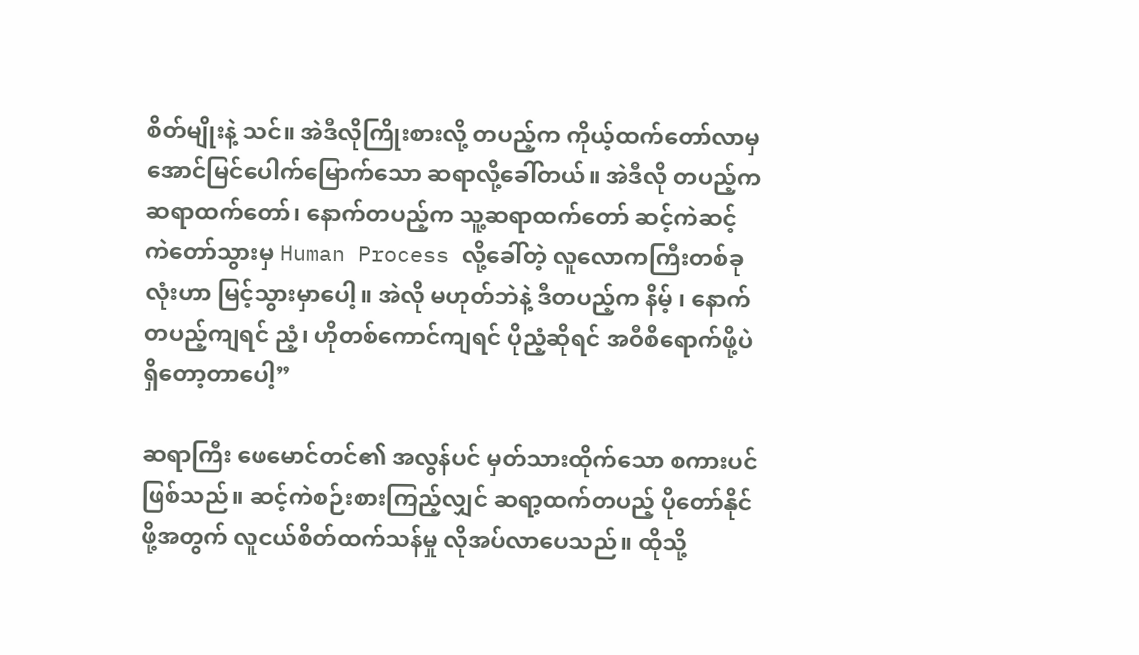စိတ်မျိုးနဲ့ သင်။ အဲဒီလိုကြိုးစားလို့ တပည့်က ကိုယ့်ထက်တော်လာမှ အောင်မြင်ပေါက်မြောက်သော ဆရာလို့ခေါ်တယ်။ အဲဒီလို တပည့်က ဆရာထက်တော်၊ နောက်တပည့်က သူ့ဆရာထက်တော် ဆင့်ကဲဆင့်ကဲတော်သွားမှ Human Process လို့ခေါ်တဲ့ လူလောကကြီးတစ်ခုလုံးဟာ မြင့်သွားမှာပေါ့။ အဲလို မဟုတ်ဘဲနဲ့ ဒီတပည့်က နိမ့် ၊ နောက်တပည့်ကျရင် ညံ့၊ ဟိုတစ်ကောင်ကျရင် ပိုညံ့ဆိုရင် အဝီစိရောက်ဖို့ပဲ ရှိတော့တာပေါ့”

ဆရာကြီး ဖေမောင်တင်၏ အလွန်ပင် မှတ်သားထိုက်သော စကားပင်ဖြစ်သည်။ ဆင့်ကဲစဉ်းစားကြည့်လျှင် ဆရာ့ထက်တပည့် ပိုတော်နိုင်ဖို့အတွက် လူငယ်စိတ်ထက်သန်မှု လိုအပ်လာပေသည်။ ထိုသို့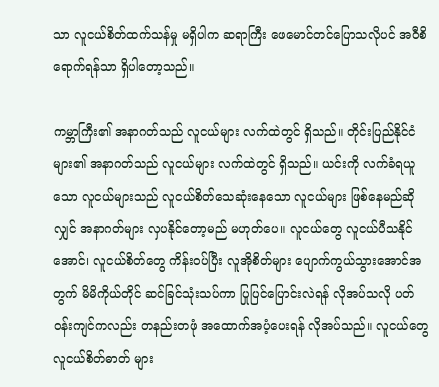သာ လူငယ်စိတ်ထက်သန်မှု မရှိပါက ဆရာကြီး ဖေမောင်တင်ပြောသလိုပင် အဝီစိရောက်ရန်သာ ရှိပါတော့သည်။

ကမ္ဘာကြီး၏ အနာဂတ်သည် လူငယ်များ လက်ထဲတွင် ရှိသည်။ တိုင်းပြည်နိုင်ငံများ၏ အနာဂတ်သည် လူငယ်များ လက်ထဲတွင် ရှိသည်။ ယင်းကို လက်ခံရယူသော လူငယ်များသည် လူငယ်စိတ်သေဆုံးနေသော လူငယ်များ ဖြစ်နေမည်ဆိုလျှင် အနာဂတ်များ လှပနိုင်တော့မည် မဟုတ်ပေ။ လူငယ်တွေ လူငယ်ပီသနိုင်အောင်၊ လူငယ်စိတ်တွေ ကိန်းဝပ်ပြီး လူအိုစိတ်များ ပျောက်ကွယ်သွားအောင်အတွက် မိမိကိုယ်တိုင် ဆင်ခြင်သုံးသပ်ကာ ပြုပြင်ပြောင်းလဲရန် လိုအပ်သလို ပတ်ဝန်းကျင်ကလည်း တနည်းတဖုံ အထောက်အပံ့ပေးရန် လိုအပ်သည်။ လူငယ်တွေ လူငယ်စိတ်ဓာတ် များ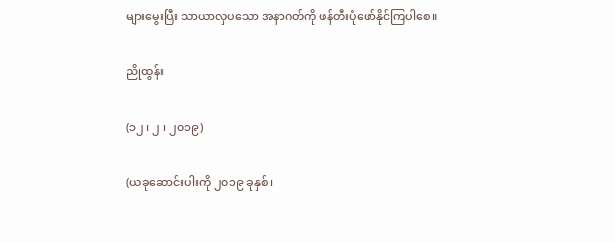များမွေးပြီး သာယာလှပသော အနာဂတ်ကို ဖန်တီးပုံဖော်နိုင်ကြပါစေ။

ညိုထွန်း

(၁၂ ၊ ၂ ၊ ၂၀၁၉)

(ယခုဆောင်းပါးကို ၂၀၁၉ ခုနှစ်၊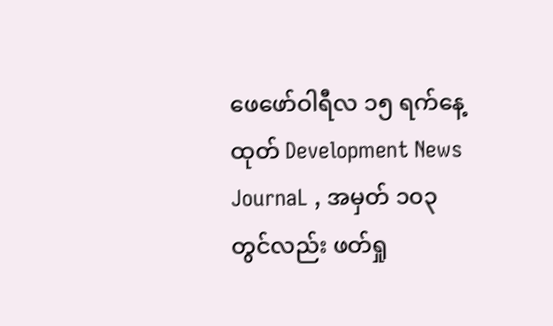ဖေဖော်ဝါရီလ ၁၅ ရက်နေ့ထုတ် Development News JournaL , အမှတ် ၁၀၃ တွင်လည်း ဖတ်ရှု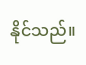နိုင်သည်။